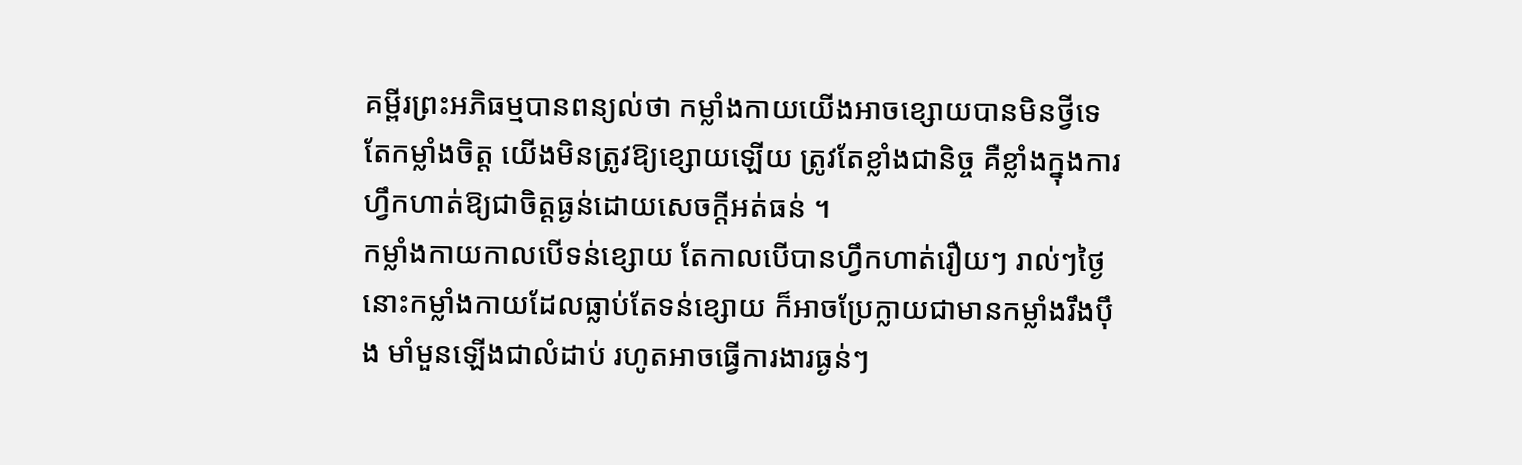គម្ពីរព្រះអភិធម្មបានពន្យល់ថា កម្លាំងកាយយើងអាចខ្សោយបានមិនថ្វីទេ តែកម្លាំងចិត្ត យើងមិនត្រូវឱ្យខ្សោយឡើយ ត្រូវតែខ្លាំងជានិច្ច គឺខ្លាំងក្នុងការហ្វឹកហាត់ឱ្យជាចិត្តធ្ងន់ដោយសេចក្តីអត់ធន់ ។
កម្លាំងកាយកាលបើទន់ខ្សោយ តែកាលបើបានហ្វឹកហាត់រឿយៗ រាល់ៗថ្ងៃ នោះកម្លាំងកាយដែលធ្លាប់តែទន់ខ្សោយ ក៏អាចប្រែក្លាយជាមានកម្លាំងរឹងប៉ឹង មាំមួនឡើងជាលំដាប់ រហូតអាចធ្វើការងារធ្ងន់ៗ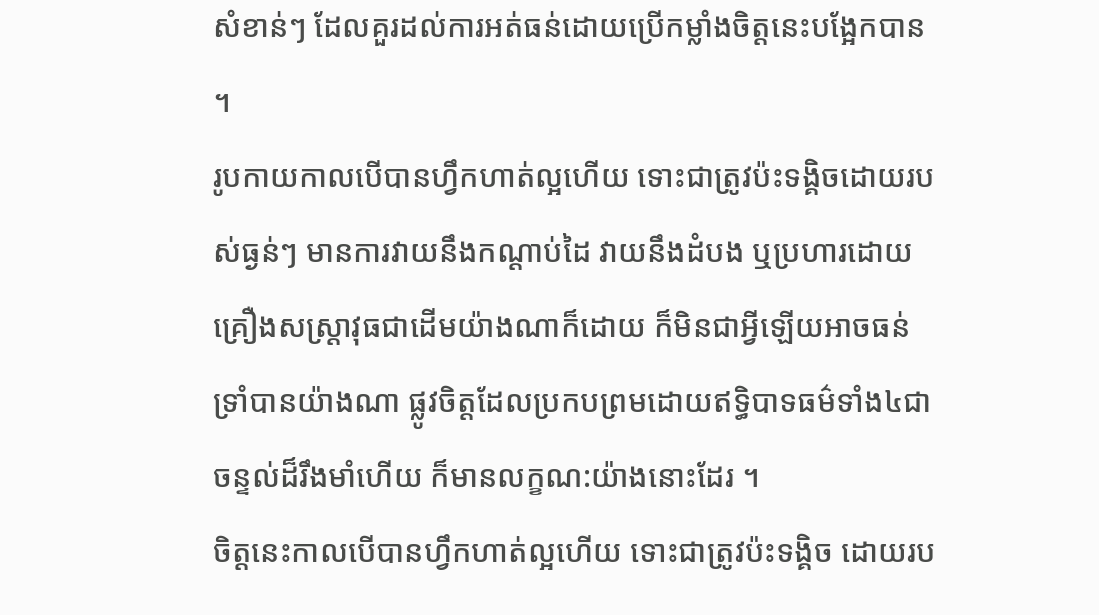សំខាន់ៗ ដែលគួរដល់ការអត់ធន់ដោយប្រើកម្លាំងចិត្តនេះបង្អែកបាន ។
រូបកាយកាលបើបានហ្វឹកហាត់ល្អហើយ ទោះជាត្រូវប៉ះទង្គិចដោយរបស់ធ្ងន់ៗ មានការវាយនឹងកណ្ដាប់ដៃ វាយនឹងដំបង ឬប្រហារដោយគ្រឿងសស្ដ្រាវុធជាដើមយ៉ាងណាក៏ដោយ ក៏មិនជាអ្វីឡើយអាចធន់ទ្រាំបានយ៉ាងណា ផ្លូវចិត្តដែលប្រកបព្រមដោយឥទ្ធិបាទធម៌ទាំង៤ជាចន្ទល់ដ៏រឹងមាំហើយ ក៏មានលក្ខណ:យ៉ាងនោះដែរ ។
ចិត្តនេះកាលបើបានហ្វឹកហាត់ល្អហើយ ទោះជាត្រូវប៉ះទង្គិច ដោយរប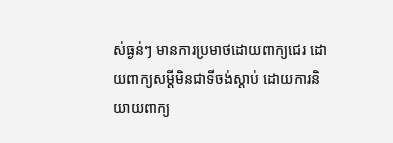ស់ធ្ងន់ៗ មានការប្រមាថដោយពាក្យជេរ ដោយពាក្យសម្ដីមិនជាទីចង់ស្ដាប់ ដោយការនិយាយពាក្យ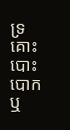ទ្រគោះបោះបោក ឬ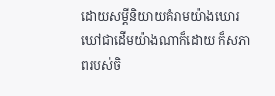ដោយសម្ដីនិយាយគំរាមយ៉ាងឃោរឃៅជាដើមយ៉ាងណាក៏ដោយ ក៏សភាពរបស់ចិ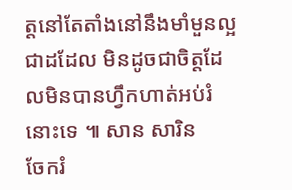ត្តនៅតែតាំងនៅនឹងមាំមួនល្អជាដដែល មិនដូចជាចិត្តដែលមិនបានហ្វឹកហាត់អប់រំនោះទេ ៕ សាន សារិន
ចែករំ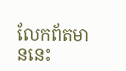លែកព័តមាននេះ